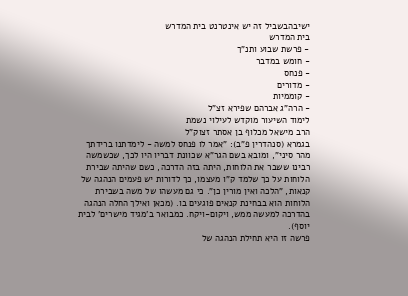ישיבהבשביל זה יש אינטרנט בית המדרש
בית המדרש
- פרשת שבוע ותנ"ך
- חומש במדבר
- פנחס
- מדורים
- קוממיות
- הרה"ג אברהם שפירא זצ"ל
לימוד השיעור מוקדש לעילוי נשמת
הרב מישאל מכלוף בן אסתר זצוק"ל
בגמרא (סנהדרין פ"ב): "אמר לו פנחס למשה - לימדתנו ברידתך מהר סיני", ומובא בשם הגר"א שכוונת דבריו היו לכך, שכשמשה רבינו ששבר את הלוחות, היתה בזה הדרכה, כשם שהיתה שבירת הלוחות על כך שלמד ק"ו מעצמו, כך לדורות יש פעמים הנהגה של קנאות, "הלכה ואין מורין כן". כי גם מעשהו של משה בשבירת הלוחות הוא בבחינת קנאים פוגעים בו. (מכאן ואילך החלה הנהגה בהדרכה למעשה ממש, ויקום-ויקח. כמבואר ב'מגיד מישרים' לבית יוסף).
פרשה זו היא תחילת הנהגה של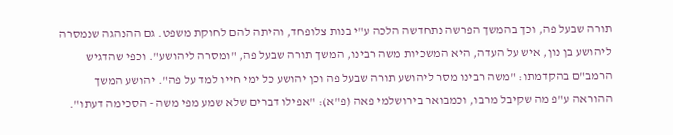תורה שבעל פה, וכך בהמשך הפרשה נתחדשה הלכה ע"י בנות צלופחד, והיתה להם לחוקת משפט. גם ההנהגה שנמסרה ליהושע בן נון, איש על העדה, היא המשכיות משה רבינו, המשך תורה שבעל פה, "ומסרה ליהושע". וכפי שהדגיש הרמב"ם בהקדמתו: "משה רבינו מסר ליהושע תורה שבעל פה וכן יהושע כל ימי חייו למד על פה". יהושע המשך ההוראה ע"פ מה שקיבל מרבו, וכמבואר בירושלמי פאה (פ"א): "אפילו דברים שלא שמע מפי משה - הסכימה דעתו".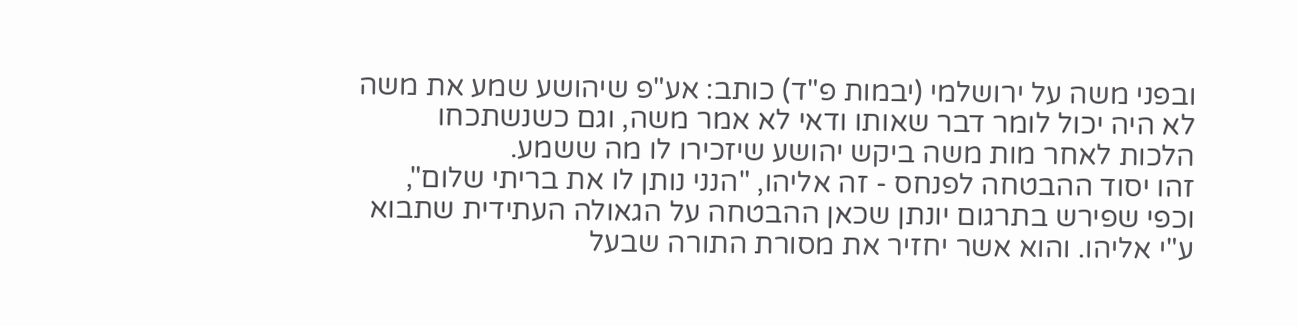ובפני משה על ירושלמי (יבמות פ"ד) כותב: אע"פ שיהושע שמע את משה לא היה יכול לומר דבר שאותו ודאי לא אמר משה, וגם כשנשתכחו הלכות לאחר מות משה ביקש יהושע שיזכירו לו מה ששמע.
זהו יסוד ההבטחה לפנחס - זה אליהו, "הנני נותן לו את בריתי שלום", וכפי שפירש בתרגום יונתן שכאן ההבטחה על הגאולה העתידית שתבוא ע"י אליהו. והוא אשר יחזיר את מסורת התורה שבעל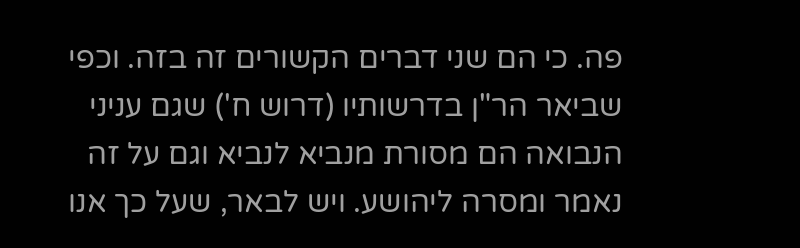פה. כי הם שני דברים הקשורים זה בזה. וכפי שביאר הר"ן בדרשותיו (דרוש ח') שגם עניני הנבואה הם מסורת מנביא לנביא וגם על זה נאמר ומסרה ליהושע. ויש לבאר, שעל כך אנו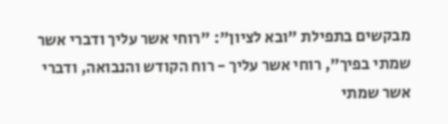מבקשים בתפילת "ובא לציון": "רוחי אשר עליך ודברי אשר שמתי בפיך", רוחי אשר עליך - רוח הקודש והנבואה, ודברי אשר שמתי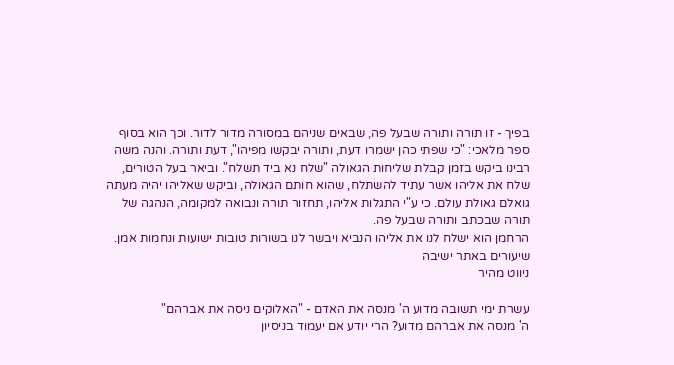בפיך - זו תורה ותורה שבעל פה, שבאים שניהם במסורה מדור לדור. וכך הוא בסוף ספר מלאכי: "כי שפתי כהן ישמרו דעת, ותורה יבקשו מפיהו", דעת ותורה. והנה משה רבינו ביקש בזמן קבלת שליחות הגאולה "שלח נא ביד תשלח". וביאר בעל הטורים, שלח את אליהו אשר עתיד להשתלח, שהוא חותם הגאולה, וביקש שאליהו יהיה מעתה גואלם גאולת עולם. כי ע"י התגלות אליהו, תחזור תורה ונבואה למקומה, הנהגה של תורה שבכתב ותורה שבעל פה.
הרחמן הוא ישלח לנו את אליהו הנביא ויבשר לנו בשורות טובות ישועות ונחמות אמן.
שיעורים באתר ישיבה
ניווט מהיר

עשרת ימי תשובה מדוע ה' מנסה את האדם - "האלוקים ניסה את אברהם"
ה' מנסה את אברהם מדוע? הרי יודע אם יעמוד בניסיון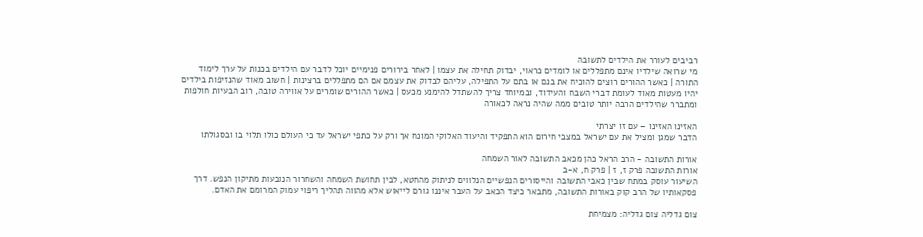רביבים לעורר את הילדים לתשובה
מי שרואה שילדיו אינם מתפללים או לומדים כראוי, יבדוק תחילה את עצמו | לאחר בירורים פנימיים יוכל לדבר עם הילדים בכנות על ערך לימוד התורה | כאשר ההורים רוצים להוכיח את בנם או בתם על התפילה, עליהם לבדוק את עצמם אם הם מתפללים ברצינות | חשוב מאוד שהנזיפות בילדים יהיו מעטות מאוד לעומת דברי השבח והעידוד, ובמיוחד צריך להשתדל להימנע מכעס | כאשר ההורים שומרים על אווירה טובה, רוב הבעיות חולפות ומתברר שהילדים הרבה יותר טובים ממה שהיה נראה לכאורה

האזינו האזינו – עם זו יצרתי
הדבר שמגן ומציל את עם ישראל במצבי חירום הוא התפקיד והיעוד האלוקי המונח אך ורק על כתפי ישראל עד כי העולם כולו תלוי בו ובסגולתו

אורות התשובה - הרב הראל כהן מכאב התשובה לאור השמחה
אורות התשובה פרק ז, ז | פרק ח, א-ב
השיעור עוסק במתח שבין כאבי התשובה והייסורים הנפשיים הנלווים לניתוק מהחטא, לבין תחושת השמחה והשחרור הנובעות מתיקון הנפש. דרך פסקאותיו של הרב קוק באורות התשובה, מתבאר כיצד הכאב על העבר איננו גורם לייאוש אלא מהווה תהליך ריפוי עמוק המרומם את האדם.

צום גדליה צום גדליה: מצמיחת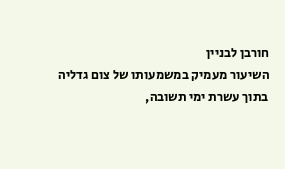חורבן לבניין
השיעור מעמיק במשמעותו של צום גדליה בתוך עשרת ימי תשובה,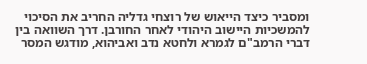ומסביר כיצד הייאוש של רוצחי גדליה החריב את הסיכוי להמשכיות היישוב היהודי לאחר החורבן. דרך השוואה בין דברי הרמב"ם לגמרא ולחטא נדב ואביהוא, מודגש המסר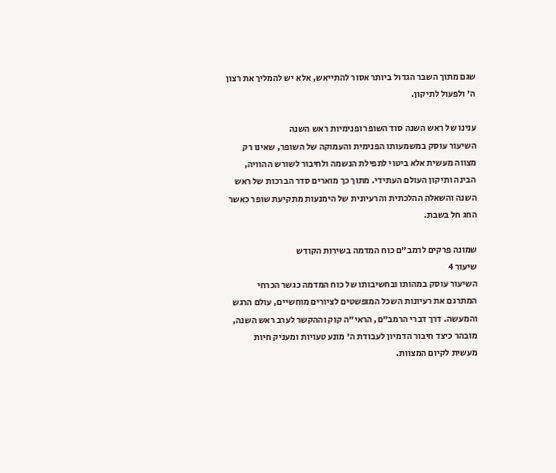שגם מתוך השבר הגדול ביותר אסור להתייאש, אלא יש להמליך את רצון ה' ולפעול לתיקון.

ענינו של ראש השנה סוד השופר ופנימיות ראש השנה
השיעור עוסק במשמעותו הפנימית והעמוקה של השופר, שאינו רק מצווה מעשית אלא ביטוי לתפילת הנשמה ולחיבור לשורש ההוויה, הבינה ותיקון העולם העתידי. מתוך כך מוארים סדר הברכות של ראש השנה והשאלה ההלכתית והרעיונית של הימנעות מתקיעת שופר כאשר החג חל בשבת.

שמונה פרקים לרמב"ם כוח המדמה בשירות הקודש
שיעור 4
השיעור עוסק במהותו ובחשיבותו של כוח המדמה כגשר הכרחי המתרגם את רעיונות השכל המופשטים לציורים מוחשיים, עולם הרגש והמעשה. דרך דברי הרמב"ם, הראי"ה קוק וההקשר לערב ראש השנה, מובהר כיצד חיבור הדמיון לעבודת ה' מונע טעויות ומעניק חיות מעשית לקיום המצוות.